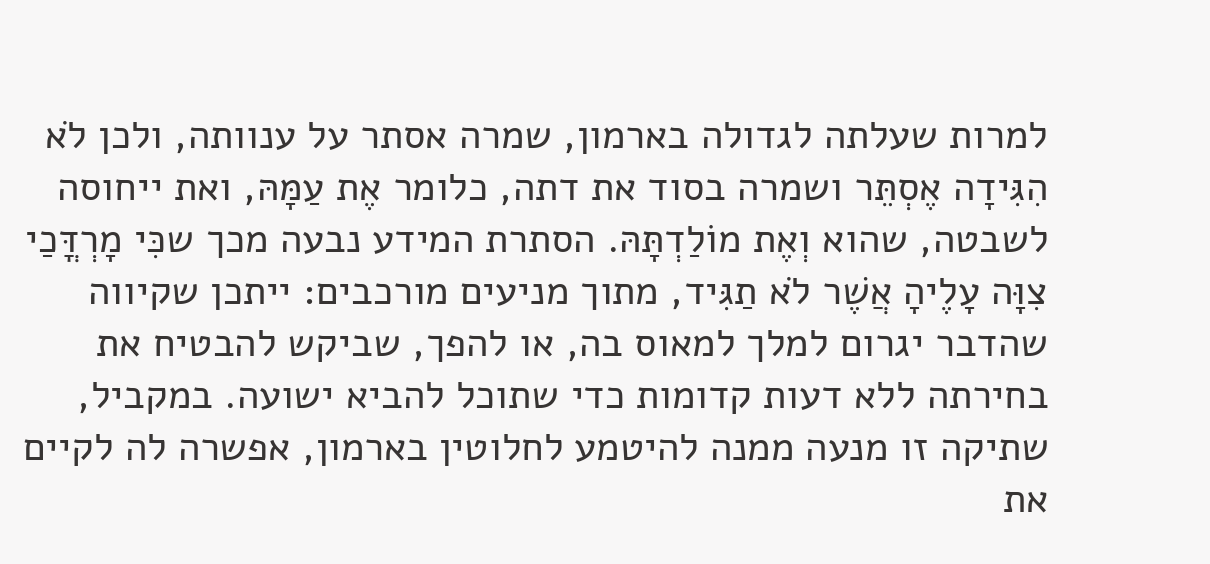למרות שעלתה לגדולה בארמון, שמרה אסתר על ענוותה, ולכן לֹא הִגִּידָה אֶסְתֵּר ושמרה בסוד את דתה, כלומר אֶת עַמָּהּ, ואת ייחוסה לשבטה, שהוא וְאֶת מוֹלַדְתָּהּ. הסתרת המידע נבעה מכך שכִּי מָרְדֳּכַי צִוָּה עָלֶיהָ אֲשֶׁר לֹא תַגִּיד, מתוך מניעים מורכבים: ייתכן שקיווה שהדבר יגרום למלך למאוס בה, או להפך, שביקש להבטיח את בחירתה ללא דעות קדומות כדי שתוכל להביא ישועה. במקביל, שתיקה זו מנעה ממנה להיטמע לחלוטין בארמון, אפשרה לה לקיים את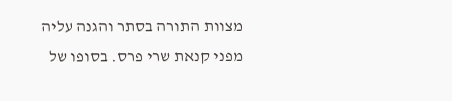מצוות התורה בסתר והגנה עליה מפני קנאת שרי פרס. בסופו של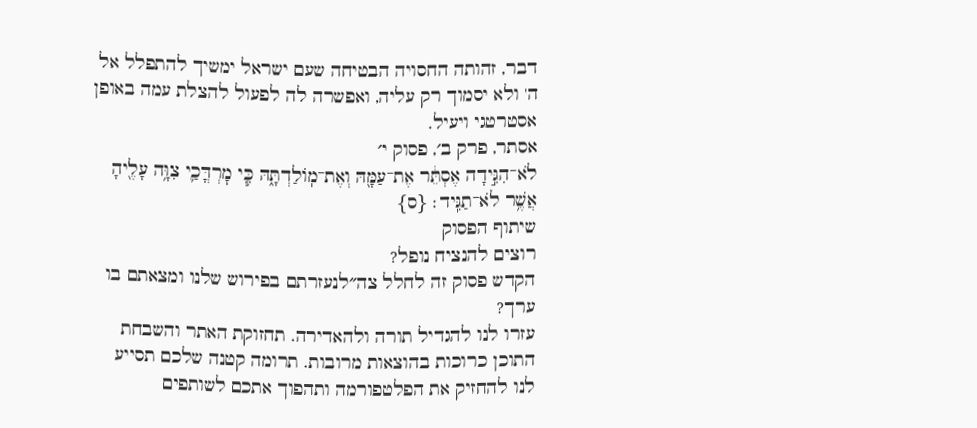דבר, זהותה החסויה הבטיחה שעם ישראל ימשיך להתפלל אל ה' ולא יסמוך רק עליה, ואפשרה לה לפעול להצלת עמה באופן אסטרטגי ויעיל.
אסתר, פרק ב׳, פסוק י׳
לֹא־הִגִּ֣ידָה אֶסְתֵּ֔ר אֶת־עַמָּ֖הּ וְאֶת־מֽוֹלַדְתָּ֑הּ כִּ֧י מׇרְדֳּכַ֛י צִוָּ֥ה עָלֶ֖יהָ אֲשֶׁ֥ר לֹא־תַגִּֽיד׃ {ס}
שיתוף הפסוק
רוצים להנציח נופל?
הקדש פסוק זה לחלל צה״לנעזרתם בפירוש שלנו ומצאתם בו ערך?
עזרו לנו להגדיל תורה ולהאדירה. תחזוקת האתר והשבחת התוכן כרוכות בהוצאות מרובות. תרומה קטנה שלכם תסייע לנו להחזיק את הפלטפורמה ותהפוך אתכם לשותפים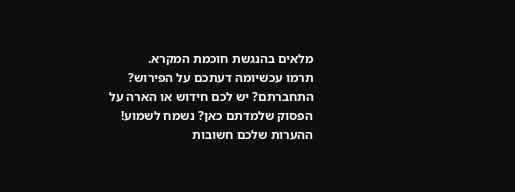מלאים בהנגשת חוכמת המקרא.
תרמו עכשיומה דעתכם על הפירוש?
התחברתם? יש לכם חידוש או הארה על הפסוק שלמדתם כאן? נשמח לשמוע!
ההערות שלכם חשובות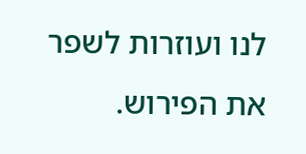לנו ועוזרות לשפר את הפירוש.